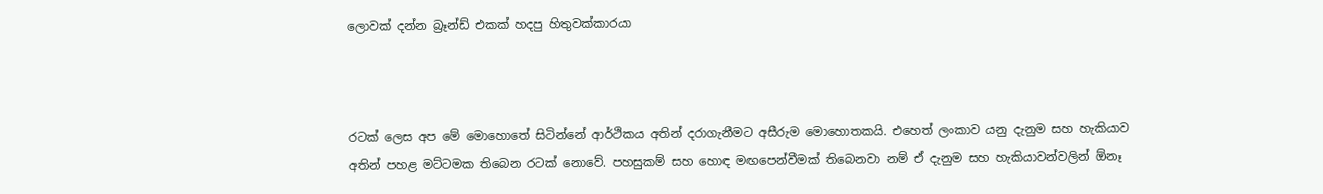ලොවක් දන්න බ්‍රෑන්ඩ් එකක් හදපු හිතුවක්කාරයා



රටක් ලෙස අප මේ මොහොතේ සිටින්නේ ආර්ථිකය අතින් දරාගැනීමට අසීරුම මොහොතකයි. එහෙත් ලංකාව යනු දැනුම සහ හැකියාව අතින් පහළ මට්ටමක තිබෙන රටක් නොවේ. පහසුකම් සහ හොඳ මඟපෙන්වීමක් තිබෙනවා නම් ඒ දැනුම සහ හැකියාවන්වලින් ඕනෑ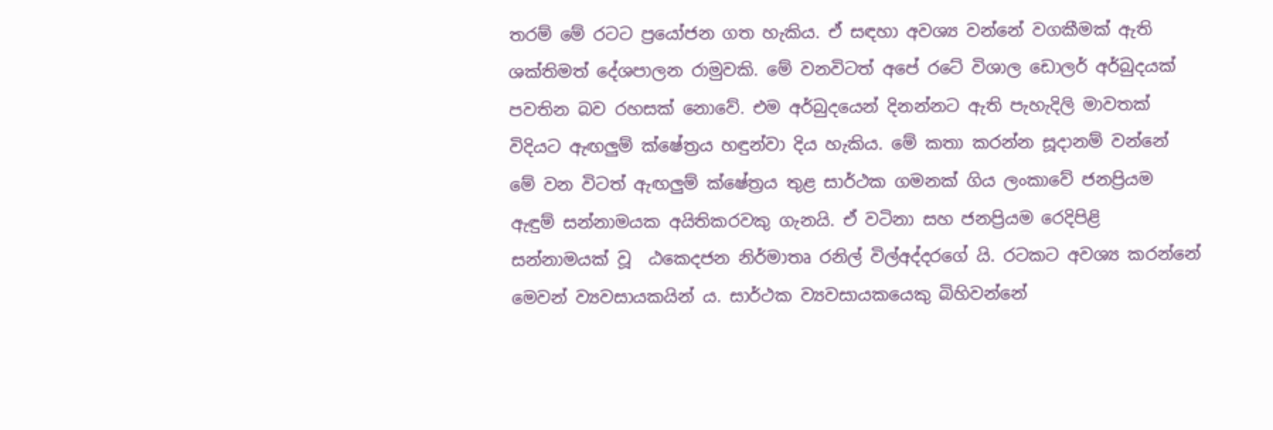තරම් මේ රටට ප්‍රයෝජන ගත හැකිය. ඒ සඳහා අවශ්‍ය වන්නේ වගකීමක් ඇති ශක්තිමත් දේශපාලන රාමුවකි. මේ වනවිටත් අපේ රටේ විශාල ඩොලර් අර්බුදයක් පවතින බව රහසක් නොවේ. එම අර්බුදයෙන් දිනන්නට ඇති පැහැදිලි මාවතක් විදියට ඇඟලුම් ක්ෂේත්‍රය හඳුන්වා දිය හැකිය. මේ කතා කරන්න සූදානම් වන්නේ මේ වන විටත් ඇඟලුම් ක්ෂේත්‍රය තුළ සාර්ථක ගමනක් ගිය ලංකාවේ ජනප්‍රියම ඇඳුම් සන්නාමයක අයිතිකරවකු ගැනයි. ඒ වටිනා සහ ජනප්‍රියම රෙදිපිළි සන්නාමයක් වූ  ඨකෙදජන නිර්මාතෘ රනිල් විල්අද්දරගේ යි. රටකට අවශ්‍ය කරන්නේ මෙවන් ව්‍යවසායකයින් ය. සාර්ථක ව්‍යවසායකයෙකු බිහිවන්නේ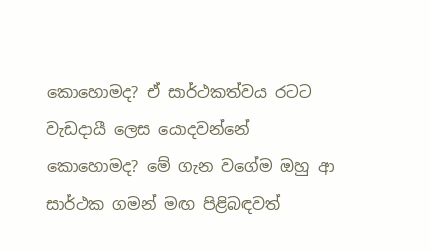කොහොමද? ඒ සාර්ථකත්වය රටට වැඩදායී ලෙස යොදවන්නේ කොහොමද? මේ ගැන වගේම ඔහු ආ සාර්ථක ගමන් මඟ පිළිබඳවත්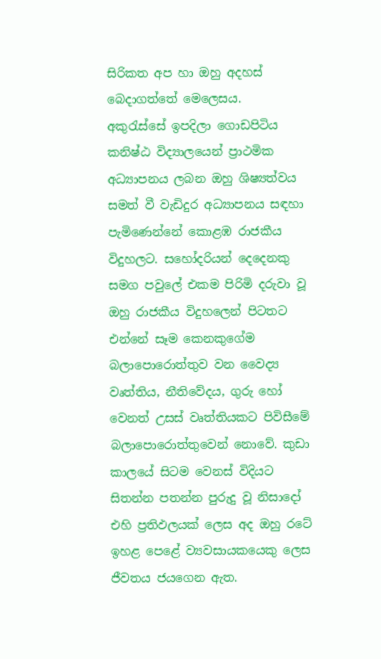සිරිකත අප හා ඔහු අදහස් බෙදාගත්තේ මෙලෙසය.
අකුරැස්සේ ඉපදිලා ගොඩපිටිය කනිෂ්ඨ විද්‍යාලයෙන් ප්‍රාථමික අධ්‍යාපනය ලබන ඔහු ශිෂ්‍යත්වය සමත් වී වැඩිදුර අධ්‍යාපනය සඳහා පැමිණෙන්නේ කොළඹ රාජකීය විදුහලට. සහෝදරියන් දෙදෙනකු සමග පවුලේ එකම පිරිමි දරුවා වූ ඔහු රාජකීය විදුහලෙන් පිටතට එන්නේ සෑම කෙනකුගේම බලාපොරොත්තුව වන වෛද්‍ය වෘත්තිය, නීතිවේදය, ගුරු හෝ වෙනත් උසස් වෘත්තියකට පිවිසීමේ බලාපොරොත්තුවෙන් නොවේ. කුඩා කාලයේ සිටම වෙනස් විදියට සිතන්න පතන්න පුරුදු වූ නිසාදෝ එහි ප්‍රතිඵලයක් ලෙස අද ඔහු රටේ ඉහළ පෙළේ ව්‍යවසායකයෙකු ලෙස ජීවතය ජයගෙන ඇත.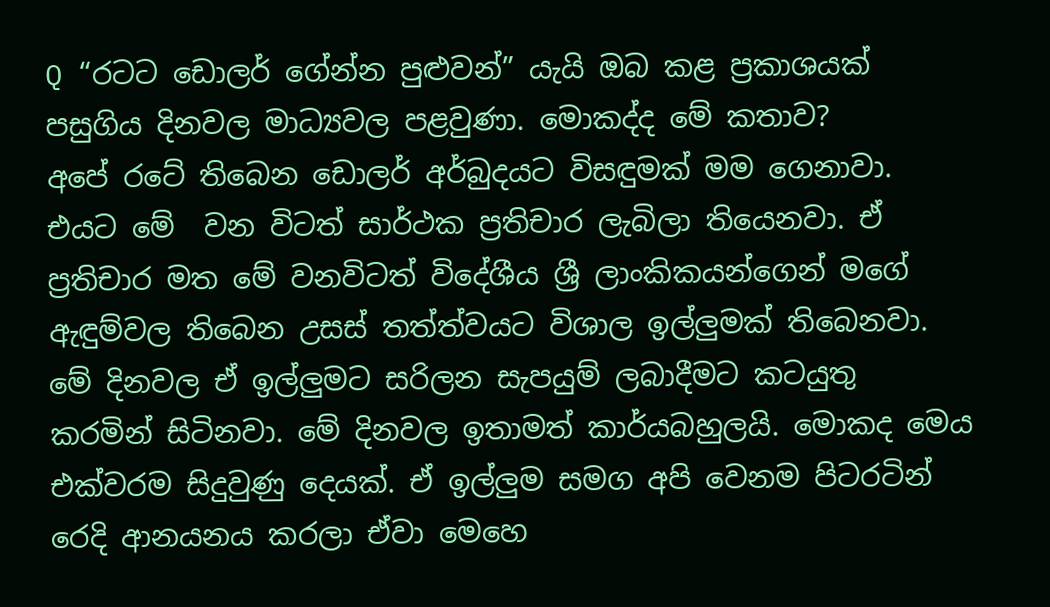Q “රටට ඩොලර් ගේන්න පුළුවන්” යැයි ඔබ කළ ප්‍රකාශයක් පසුගිය දිනවල මාධ්‍යවල පළවුණා. මොකද්ද මේ කතාව?
අපේ රටේ තිබෙන ඩොලර් අර්බුදයට විසඳුමක් මම ගෙනාවා. එයට මේ  වන විටත් සාර්ථක ප්‍රතිචාර ලැබිලා තියෙනවා. ඒ ප්‍රතිචාර මත මේ වනවිටත් විදේශීය ශ්‍රී ලාංකිකයන්ගෙන් මගේ ඇඳුම්වල තිබෙන උසස් තත්ත්වයට විශාල ඉල්ලුමක් තිබෙනවා. මේ දිනවල ඒ ඉල්ලුමට සරිලන සැපයුම් ලබාදීමට කටයුතු කරමින් සිටිනවා. මේ දිනවල ඉතාමත් කාර්යබහුලයි. මොකද මෙය එක්වරම සිදුවුණු දෙයක්. ඒ ඉල්ලුම සමග අපි වෙනම පිටරටින් රෙදි ආනයනය කරලා ඒවා මෙහෙ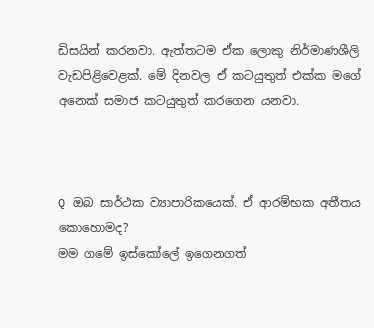ඩිසයින් කරනවා. ඇත්තටම ඒක ලොකු නිර්මාණශීලි වැඩපිළිවෙළක්. මේ දිනවල ඒ කටයුතුත් එක්ක මගේ අනෙක් සමාජ කටයුතුත් කරගෙන යනවා.



Q ඔබ සාර්ථක ව්‍යාපාරිකයෙක්. ඒ ආරම්භක අතීතය කොහොමද?
මම ගමේ ඉස්කෝලේ ඉගෙනගත්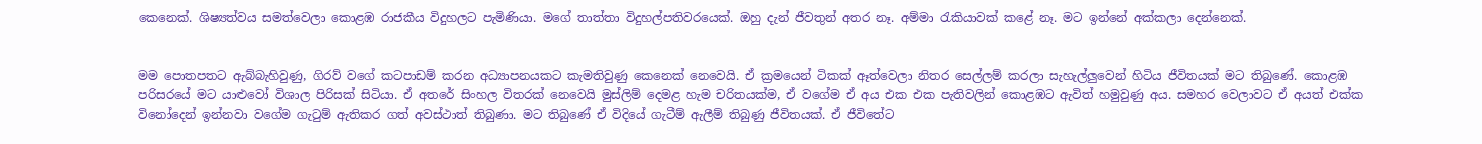කෙනෙක්. ශිෂ්‍යත්වය සමත්වෙලා කොළඹ රාජකීය විදුහලට පැමිණියා. මගේ තාත්තා විදුහල්පතිවරයෙක්. ඔහු දැන් ජීවතුන් අතර නෑ. අම්මා රැකියාවක් කළේ නෑ. මට ඉන්නේ අක්කලා දෙන්නෙක්.


මම පොතපතට ඇබ්බැහිවුණු, ගිරව් වගේ කටපාඩම් කරන අධ්‍යාපනයකට කැමතිවුණු කෙනෙක් නෙවෙයි. ඒ ක්‍රමයෙන් ටිකක් ඈත්වෙලා නිතර සෙල්ලම් කරලා සැහැල්ලුවෙන් හිටිය ජීවිතයක් මට තිබුණේ. කොළඹ පරිසරයේ මට යාළුවෝ විශාල පිරිසක් සිටියා. ඒ අතරේ සිංහල විතරක් නෙවෙයි මුස්ලිම් දෙමළ හැම චරිතයක්ම, ඒ වගේම ඒ අය එක එක පැතිවලින් කොළඹට ඇවිත් හමුවුණු අය. සමහර වෙලාවට ඒ අයත් එක්ක විනෝදෙන් ඉන්නවා වගේම ගැටුම් ඇතිකර ගත් අවස්ථාත් තිබුණා. මට තිබුණේ ඒ විදියේ ගැටීම් ඇලීම් තිබුණු ජීවිතයක්. ඒ ජීවිතේට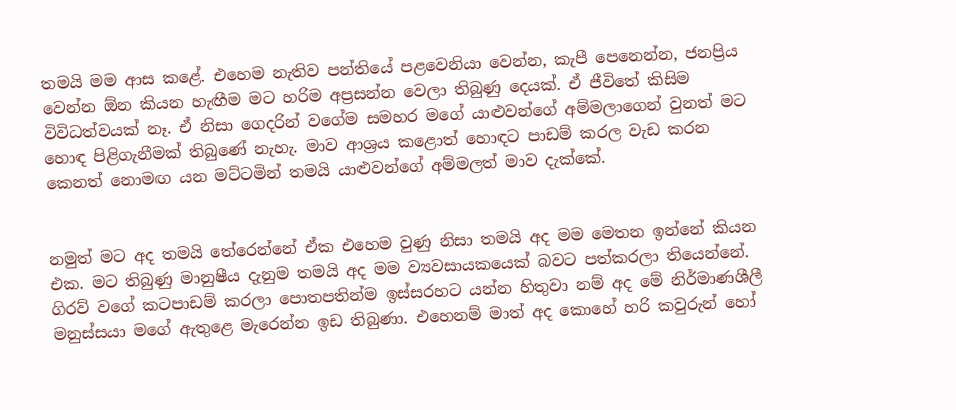තමයි මම ආස කළේ. එහෙම නැතිව පන්තියේ පළවෙනියා වෙන්න, කැපී පෙනෙන්න, ජනප්‍රිය වෙන්න ඕන කියන හැඟීම මට හරිම අප්‍රසන්න වෙලා තිබුණු දෙයක්. ඒ ජීවිතේ කිසිම විවිධත්වයක් නෑ. ඒ නිසා ගෙදරින් වගේම සමහර මගේ යාළුවන්ගේ අම්මලාගෙන් වුනත් මට හොඳ පිළිගැනීමක් තිබුණේ නැහැ. මාව ආශ්‍රය කළොත් හොඳට පාඩම් කරල වැඩ කරන කෙනත් නොමඟ යන මට්ටමින් තමයි යාළුවන්ගේ අම්මලත් මාව දැක්කේ.


නමුත් මට අද තමයි තේරෙන්නේ ඒක එහෙම වුණු නිසා තමයි අද මම මෙතන ඉන්නේ කියන එක. මට තිබුණු මානුෂීය දැනුම තමයි අද මම ව්‍යවසායකයෙක් බවට පත්කරලා තියෙන්නේ. ගිරව් වගේ කටපාඩම් කරලා පොතපතින්ම ඉස්සරහට යන්න හිතුවා නම් අද මේ නිර්මාණශීලී මනුස්සයා මගේ ඇතුළෙ මැරෙන්න ඉඩ තිබුණා. එහෙනම් මාත් අද කොහේ හරි කවුරුන් හෝ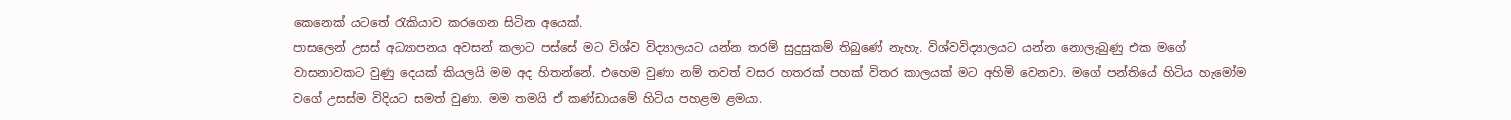කෙනෙක් යටතේ රැකියාව කරගෙන සිටින අයෙක්.
පාසලෙන් උසස් අධ්‍යාපනය අවසන් කලාට පස්සේ මට විශ්ව විද්‍යාලයට යන්න තරම් සුදුසුකම් තිබුණේ නැහැ. විශ්වවිද්‍යාලයට යන්න නොලැබුණු එක මගේ වාසනාවකට වුණු දෙයක් කියලයි මම අද හිතන්නේ. එහෙම වුණා නම් තවත් වසර හතරක් පහක් විතර කාලයක් මට අහිමි වෙනවා. මගේ පන්තියේ හිටිය හැමෝම වගේ උසස්ම විදියට සමත් වුණා. මම තමයි ඒ කණ්ඩායමේ හිටිය පහළම ළමයා.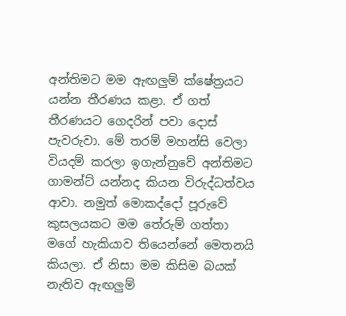අන්තිමට මම ඇඟලුම් ක්ෂේත්‍රයට යන්න තීරණය කළා. ඒ ගත් තීරණයට ගෙදරින් පවා දොස් පැවරුවා. මේ තරම් මහන්සි වෙලා වියදම් කරලා ඉගැන්නුවේ අන්තිමට ගාමන්ට් යන්නද කියන විරුද්ධත්වය ආවා. නමුත් මොකද්දෝ පූරුවේ කුසලයකට මම තේරුම් ගත්තා මගේ හැකියාව තියෙන්නේ මෙතනයි කියලා. ඒ නිසා මම කිසිම බයක් නැතිව ඇඟලුම්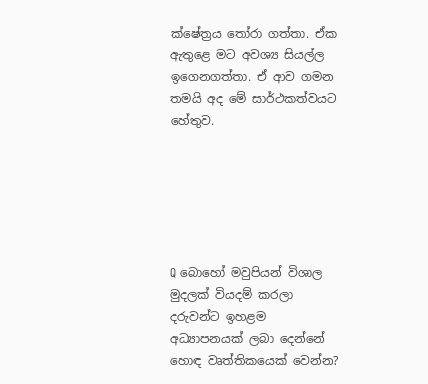ක්ෂේත්‍රය තෝරා ගත්තා. ඒක ඇතුළෙ මට අවශ්‍ය සියල්ල ඉගෙනගත්තා. ඒ ආව ගමන තමයි අද මේ සාර්ථකත්වයට හේතුව.






Q බොහෝ මවුපියන් විශාල මුදලක් වියදම් කරලා දරුවන්ට ඉහළම අධ්‍යාපනයක් ලබා දෙන්නේ හොඳ වෘත්තිකයෙක් වෙන්න?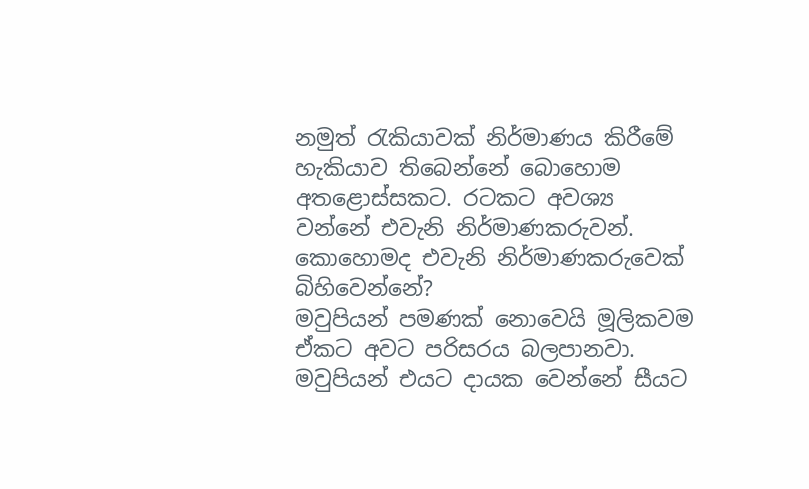නමුත් රැකියාවක් නිර්මාණය කිරීමේ හැකියාව තිබෙන්නේ බොහොම අතළොස්සකට. රටකට අවශ්‍ය වන්නේ එවැනි නිර්මාණකරුවන්. කොහොමද එවැනි නිර්මාණකරුවෙක් බිහිවෙන්නේ?
මවුපියන් පමණක් නොවෙයි මූලිකවම ඒකට අවට පරිසරය බලපානවා. මවුපියන් එයට දායක වෙන්නේ සීයට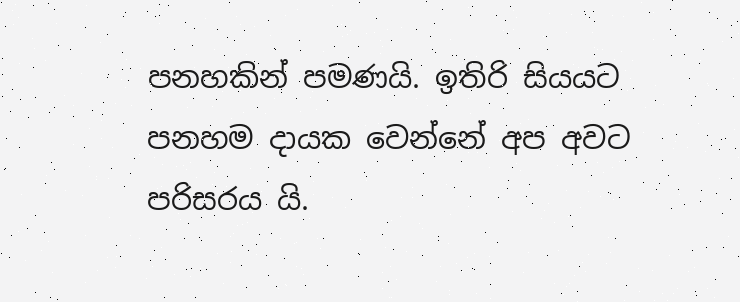පනහකින් පමණයි. ඉතිරි සියයට පනහම දායක වෙන්නේ අප අවට පරිසරය යි.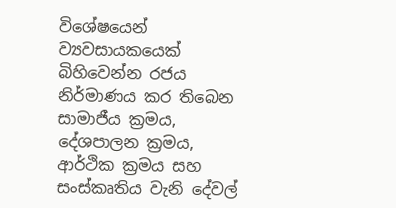විශේෂයෙන් ව්‍යවසායකයෙක් බිහිවෙන්න රජය නිර්මාණය කර තිබෙන සාමාජීය ක්‍රමය, දේශපාලන ක්‍රමය, ආර්ථික ක්‍රමය සහ සංස්කෘතිය වැනි දේවල්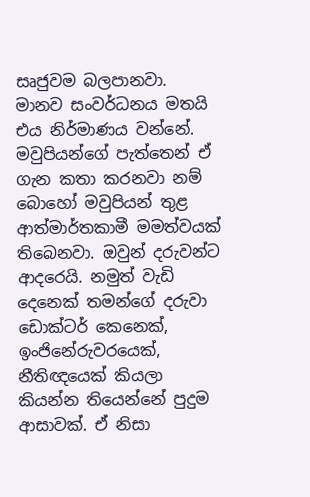සෘජුවම බලපානවා. මානව සංවර්ධනය මතයි එය නිර්මාණය වන්නේ. මවුපියන්ගේ පැත්තෙන් ඒ ගැන කතා කරනවා නම් බොහෝ මවුපියන් තුළ ආත්මාර්තකාමී මමත්වයක් තිබෙනවා. ඔවුන් දරුවන්ට ආදරෙයි. නමුත් වැඩි දෙනෙක් තමන්ගේ දරුවා ඩොක්ටර් කෙනෙක්, ඉංජිනේරුවරයෙක්, නීතිඥයෙක් කියලා කියන්න තියෙන්නේ පුදුම ආසාවක්. ඒ නිසා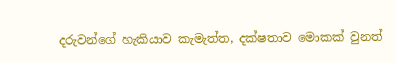දරුවන්ගේ හැකියාව කැමැත්ත, දක්ෂතාව මොකක් වුනත්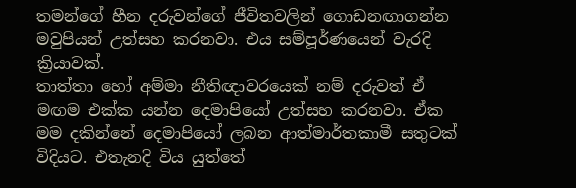තමන්ගේ හීන දරුවන්ගේ ජීවිතවලින් ගොඩනඟාගන්න මවුපියන් උත්සහ කරනවා. එය සම්පූර්ණයෙන් වැරදි ක්‍රියාවක්.
තාත්තා හෝ අම්මා නීතිඥාවරයෙක් නම් දරුවත් ඒ මඟම එක්ක යන්න දෙමාපියෝ උත්සහ කරනවා. ඒක මම දකින්නේ දෙමාපියෝ ලබන ආත්මාර්තකාමී සතුටක් විදියට. එතැනදි විය යුත්තේ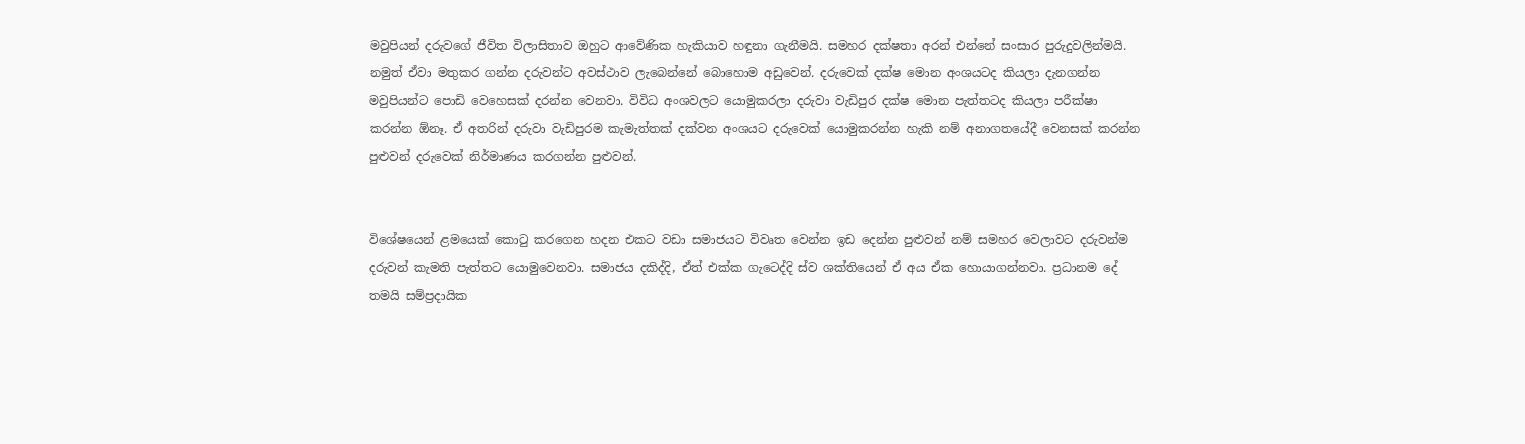මවුපියන් දරුවගේ ජීවිත විලාසිතාව ඔහුට ආවේණික හැකියාව හඳුනා ගැනීමයි. සමහර දක්ෂතා අරන් එන්නේ සංසාර පුරුදුවලින්මයි. නමුත් ඒවා මතුකර ගන්න දරුවන්ට අවස්ථාව ලැබෙන්නේ බොහොම අඩුවෙන්. දරුවෙක් දක්ෂ මොන අංශයටද කියලා දැනගන්න මවුපියන්ට පොඩි වෙහෙසක් දරන්න වෙනවා. විවිධ අංශවලට යොමුකරලා දරුවා වැඩිපුර දක්ෂ මොන පැත්තටද කියලා පරීක්ෂා කරන්න ඕනෑ. ඒ අතරින් දරුවා වැඩිපුරම කැමැත්තක් දක්වන අංශයට දරුවෙක් යොමුකරන්න හැකි නම් අනාගතයේදී වෙනසක් කරන්න පුළුවන් දරුවෙක් නිර්මාණය කරගන්න පුළුවන්.


විශේෂයෙන් ළමයෙක් කොටු කරගෙන හදන එකට වඩා සමාජයට විවෘත වෙන්න ඉඩ දෙන්න පුළුවන් නම් සමහර වෙලාවට දරුවන්ම දරුවන් කැමති පැත්තට යොමුවෙනවා. සමාජය දකිද්දි, ඒත් එක්ක ගැටෙද්දි ස්ව ශක්තියෙන් ඒ අය ඒක හොයාගන්නවා. ප්‍රධානම දේ තමයි සම්ප්‍රදායික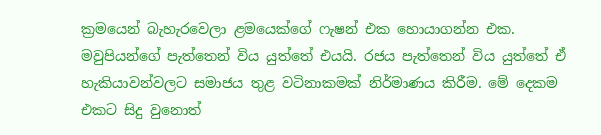ක්‍රමයෙන් බැහැරවෙලා ළමයෙක්ගේ ෆැෂන් එක හොයාගන්න එක. මවුපියන්ගේ පැත්තෙන් විය යුත්තේ එයයි. රජය පැත්තෙන් විය යුත්තේ ඒ හැකියාවන්වලට සමාජය තුළ වටිනාකමක් නිර්මාණය කිරීම. මේ දෙකම එකට සිදු වුනොත්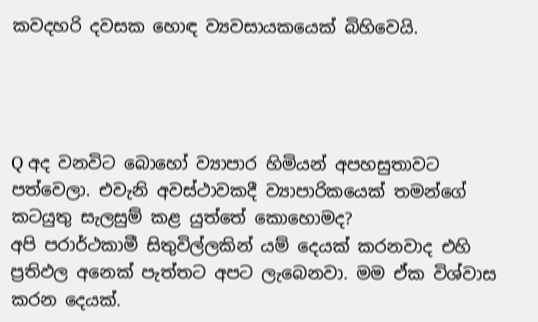කවදහරි දවසක හොඳ ව්‍යවසායකයෙක් බිහිවෙයි.




Q අද වනවිට බොහෝ ව්‍යාපාර හිමියන් අපහසුතාවට පත්වෙලා. එවැනි අවස්ථාවකදී ව්‍යාපාරිකයෙක් තමන්ගේ කටයුතු සැලසුම් කළ යුත්තේ කොහොමද?
අපි පරාර්ථකාමී සිතුවිල්ලකින් යම් දෙයක් කරනවාද එහි ප්‍රතිඵල අනෙක් පැත්තට අපට ලැබෙනවා. මම ඒක විශ්වාස කරන දෙයක්.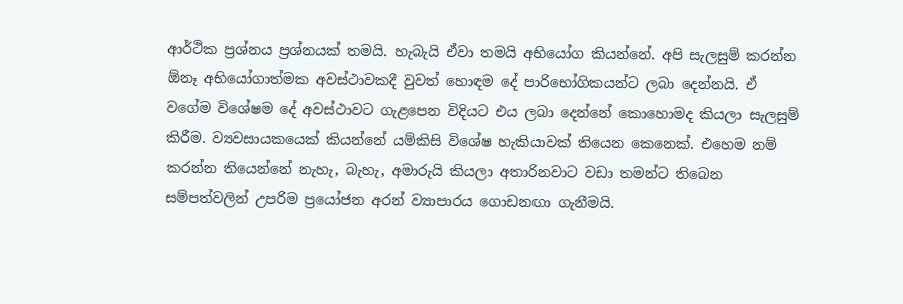ආර්ථික ප්‍රශ්නය ප්‍රශ්නයක් තමයි. හැබැයි ඒවා තමයි අභියෝග කියන්නේ. අපි සැලසුම් කරන්න ඕනෑ අභියෝගාත්මක අවස්ථාවකදී වුවත් හොඳම දේ පාරිභෝගිකයන්ට ලබා දෙන්නයි. ඒ වගේම විශේෂම දේ අවස්ථාවට ගැළපෙන විදියට එය ලබා දෙන්නේ කොහොමද කියලා සැලසුම් කිරීම. ව්‍යවසායකයෙක් කියන්නේ යම්කිසි විශේෂ හැකියාවක් තියෙන කෙනෙක්. එහෙම නම් කරන්න තියෙන්නේ නැහැ, බැහැ, අමාරුයි කියලා අතාරිනවාට වඩා තමන්ට තිබෙන සම්පත්වලින් උපරිම ප්‍රයෝජන අරන් ව්‍යාපාරය ගොඩනඟා ගැනීමයි.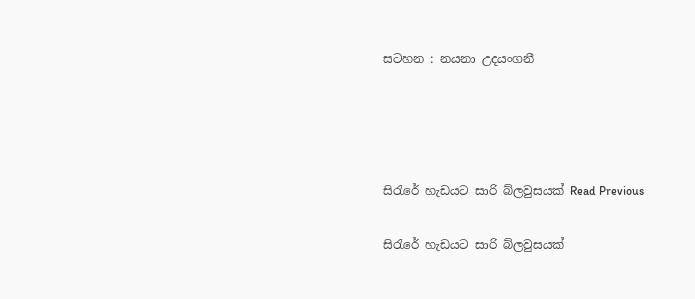සටහන : නයනා උදයංගනී




සිරැරේ හැඩයට සාරි බ්ලවුසයක් Read Previous

සිරැරේ හැඩයට සාරි බ්ලවුසයක්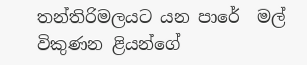තන්තිරිමලයට යන පාරේ  මල් විකුණන ළියන්ගේ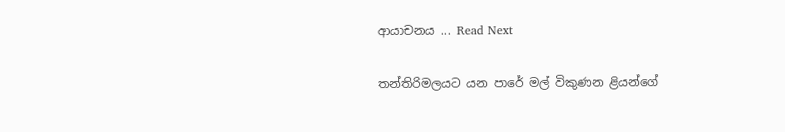ආයාචනය ... Read Next

තන්තිරිමලයට යන පාරේ මල් විකුණන ළියන්ගේ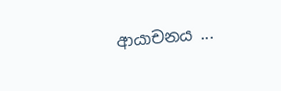ආයාචනය ...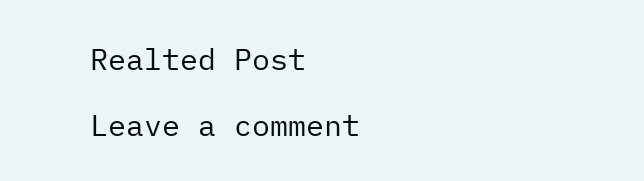Realted Post

Leave a comment